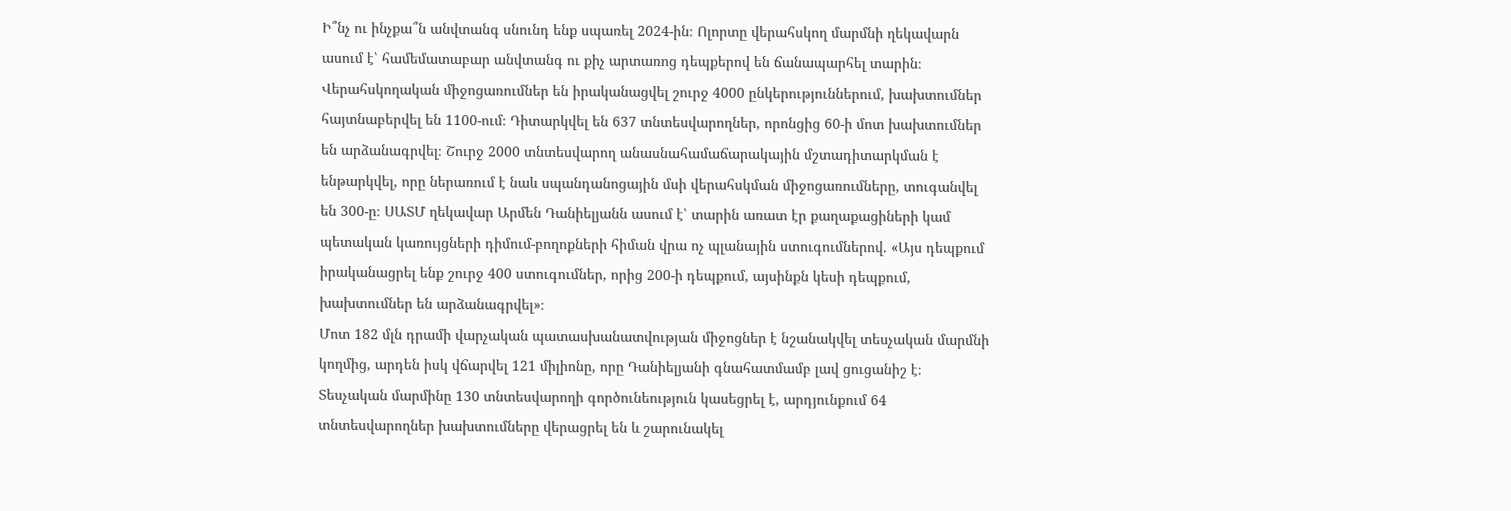Ի՞նչ ու ինչքա՞ն անվտանգ սնունդ ենք սպառել 2024-ին։ Ոլորտը վերահսկող մարմնի ղեկավարն ասում է՝ համեմատաբար անվտանգ ու քիչ արտառոց դեպքերով են ճանապարհել տարին։ Վերահսկողական միջոցառումներ են իրականացվել շուրջ 4000 ընկերություններում, խախտումներ հայտնաբերվել են 1100-ում։ Դիտարկվել են 637 տնտեսվարողներ, որոնցից 60-ի մոտ խախտումներ են արձանագրվել։ Շուրջ 2000 տնտեսվարող անասնահամաճարակային մշտադիտարկման է ենթարկվել, որը ներառում է նաև սպանդանոցային մսի վերահսկման միջոցառումները, տուգանվել են 300-ը։ ՍԱՏՄ ղեկավար Արմեն Դանիելյանն ասում է՝ տարին առատ էր քաղաքացիների կամ պետական կառույցների դիմում-բողոքների հիման վրա ոչ պլանային ստուգումներով. «Այս դեպքում իրականացրել ենք շուրջ 400 ստուգումներ, որից 200-ի դեպքում, այսինքն կեսի դեպքում, խախտումներ են արձանագրվել»։
Մոտ 182 մլն դրամի վարչական պատասխանատվության միջոցներ է նշանակվել տեսչական մարմնի կողմից, արդեն իսկ վճարվել 121 միլիոնը, որը Դանիելյանի գնահատմամբ լավ ցուցանիշ է։ Տեսչական մարմինը 130 տնտեսվարողի գործունեություն կասեցրել է, արդյունքում 64 տնտեսվարողներ խախտումները վերացրել են և շարունակել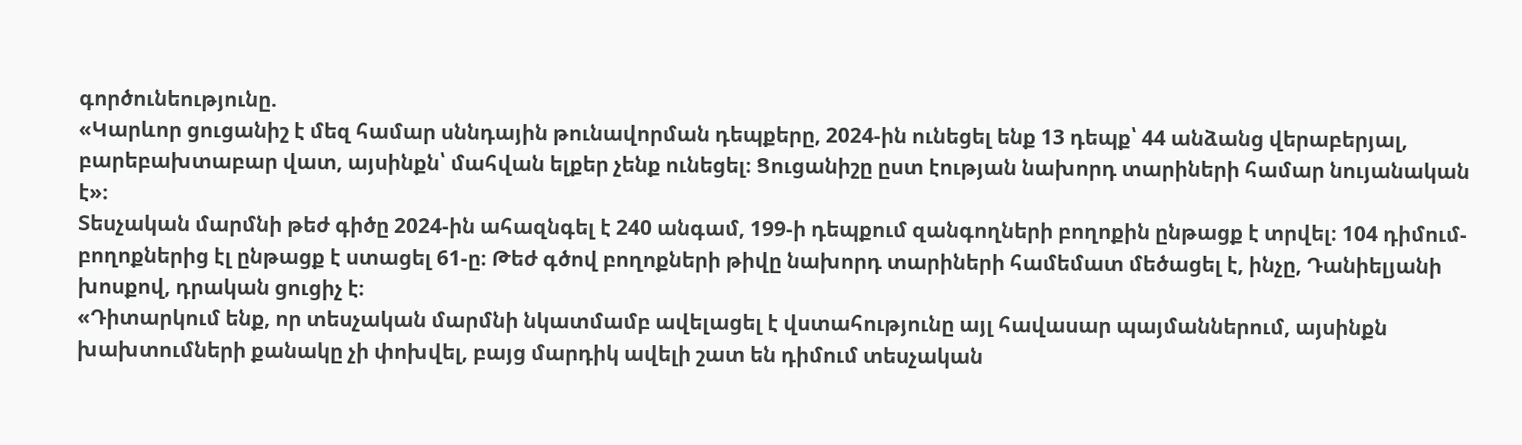գործունեությունը.
«Կարևոր ցուցանիշ է մեզ համար սննդային թունավորման դեպքերը, 2024-ին ունեցել ենք 13 դեպք՝ 44 անձանց վերաբերյալ, բարեբախտաբար վատ, այսինքն՝ մահվան ելքեր չենք ունեցել։ Ցուցանիշը ըստ էության նախորդ տարիների համար նույանական է»։
Տեսչական մարմնի թեժ գիծը 2024-ին ահազնգել է 240 անգամ, 199-ի դեպքում զանգողների բողոքին ընթացք է տրվել։ 104 դիմում-բողոքներից էլ ընթացք է ստացել 61-ը։ Թեժ գծով բողոքների թիվը նախորդ տարիների համեմատ մեծացել է, ինչը, Դանիելյանի խոսքով, դրական ցուցիչ է։
«Դիտարկում ենք, որ տեսչական մարմնի նկատմամբ ավելացել է վստահությունը այլ հավասար պայմաններում, այսինքն խախտումների քանակը չի փոխվել, բայց մարդիկ ավելի շատ են դիմում տեսչական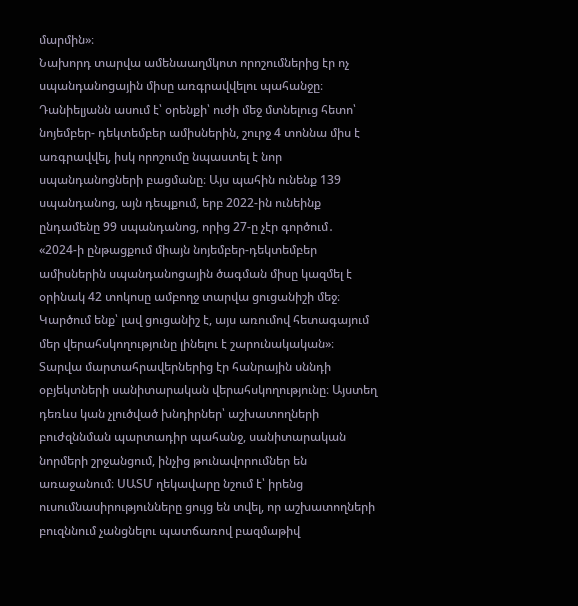մարմին»։
Նախորդ տարվա ամենաաղմկոտ որոշումներից էր ոչ սպանդանոցային միսը առգրավվելու պահանջը։ Դանիելյանն ասում է՝ օրենքի՝ ուժի մեջ մտնելուց հետո՝ նոյեմբեր- դեկտեմբեր ամիսներին, շուրջ 4 տոննա միս է առգրավվել, իսկ որոշումը նպաստել է նոր սպանդանոցների բացմանը։ Այս պահին ունենք 139 սպանդանոց, այն դեպքում, երբ 2022-ին ունեինք ընդամենը 99 սպանդանոց, որից 27-ը չէր գործում․
«2024-ի ընթացքում միայն նոյեմբեր-դեկտեմբեր ամիսներին սպանդանոցային ծագման միսը կազմել է օրինակ 42 տոկոսը ամբողջ տարվա ցուցանիշի մեջ։ Կարծում ենք՝ լավ ցուցանիշ է, այս առումով հետագայում մեր վերահսկողությունը լինելու է շարունակական»։
Տարվա մարտահրավերներից էր հանրային սննդի օբյեկտների սանիտարական վերահսկողությունը։ Այստեղ դեռևս կան չլուծված խնդիրներ՝ աշխատողների բուժզննման պարտադիր պահանջ, սանիտարական նորմերի շրջանցում, ինչից թունավորումներ են առաջանում։ ՍԱՏՄ ղեկավարը նշում է՝ իրենց ուսումնասիրությունները ցույց են տվել, որ աշխատողների բուզննում չանցնելու պատճառով բազմաթիվ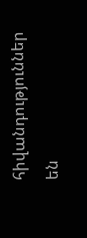հիվանդություններ են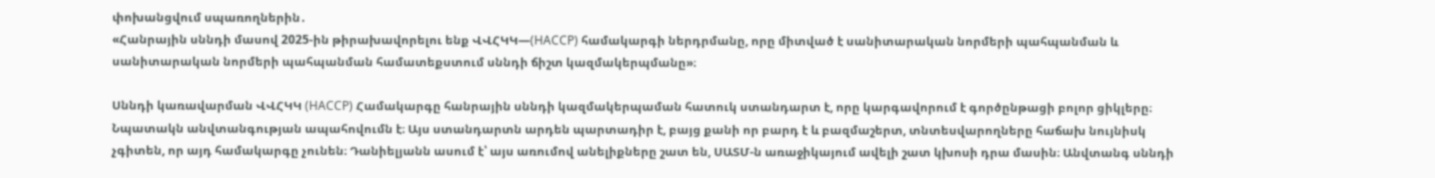փոխանցվում սպառողներին․
«Հանրային սննդի մասով 2025-ին թիրախավորելու ենք ՎՎՀԿԿ—(HACCP) համակարգի ներդրմանը, որը միտված է սանիտարական նորմերի պահպանման և սանիտարական նորմերի պահպանման համատեքստում սննդի ճիշտ կազմակերպմանը»։

Սննդի կառավարման ՎՎՀԿԿ (HACCP) Համակարգը հանրային սննդի կազմակերպաման հատուկ ստանդարտ է, որը կարգավորում է գործընթացի բոլոր ցիկլերը։ Նպատակն անվտանգության ապահովումն է։ Այս ստանդարտն արդեն պարտադիր է, բայց քանի որ բարդ է և բազմաշերտ, տնտեսվարողները հաճախ նույնիսկ չգիտեն, որ այդ համակարգը չունեն։ Դանիելյանն ասում է՝ այս առումով անելիքները շատ են, ՍԱՏՄ-ն առաջիկայում ավելի շատ կխոսի դրա մասին։ Անվտանգ սննդի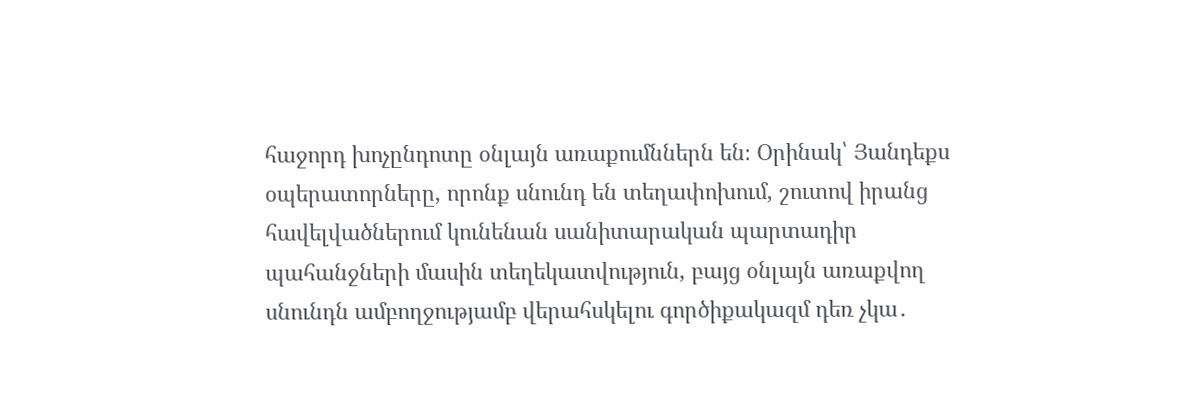հաջորդ խոչընդոտը օնլայն առաքումններն են։ Օրինակ՝ Յանդեքս օպերատորները, որոնք սնունդ են տեղափոխում, շուտով իրանց հավելվածներում կունենան սանիտարական պարտադիր պահանջների մասին տեղեկատվություն, բայց օնլայն առաքվող սնունդն ամբողջությամբ վերահսկելու գործիքակազմ դեռ չկա․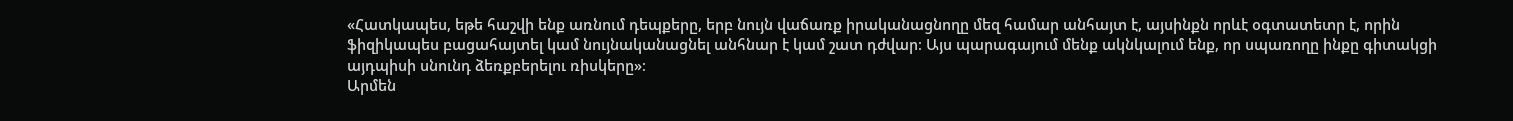«Հատկապես, եթե հաշվի ենք առնում դեպքերը, երբ նույն վաճառք իրականացնողը մեզ համար անհայտ է, այսինքն որևէ օգտատետր է, որին ֆիզիկապես բացահայտել կամ նույնականացնել անհնար է կամ շատ դժվար։ Այս պարագայում մենք ակնկալում ենք, որ սպառողը ինքը գիտակցի այդպիսի սնունդ ձեռքբերելու ռիսկերը»։
Արմեն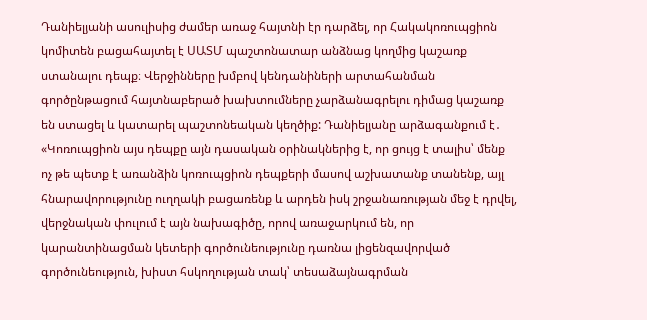Դանիելյանի ասուլիսից ժամեր առաջ հայտնի էր դարձել, որ Հակակոռուպցիոն կոմիտեն բացահայտել է ՍԱՏՄ պաշտոնատար անձնաց կողմից կաշառք ստանալու դեպք։ Վերջինները խմբով կենդանիների արտահանման գործընթացում հայտնաբերած խախտումները չարձանագրելու դիմաց կաշառք են ստացել և կատարել պաշտոնեական կեղծիք: Դանիելյանը արձագանքում է․
«Կոռուպցիոն այս դեպքը այն դասական օրինակներից է, որ ցույց է տալիս՝ մենք ոչ թե պետք է առանձին կոռուպցիոն դեպքերի մասով աշխատանք տանենք, այլ հնարավորությունը ուղղակի բացառենք և արդեն իսկ շրջանառության մեջ է դրվել, վերջնական փուլում է այն նախագիծը, որով առաջարկում են, որ կարանտինացման կետերի գործունեությունը դառնա լիցենզավորված գործունեություն, խիստ հսկողության տակ՝ տեսաձայնագրման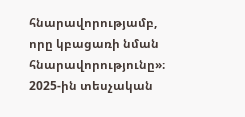հնարավորությամբ, որը կբացառի նման հնարավորությունը»։
2025-ին տեսչական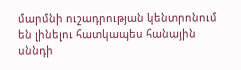մարմնի ուշադրության կենտրոնում են լինելու հատկապես հանային սննդի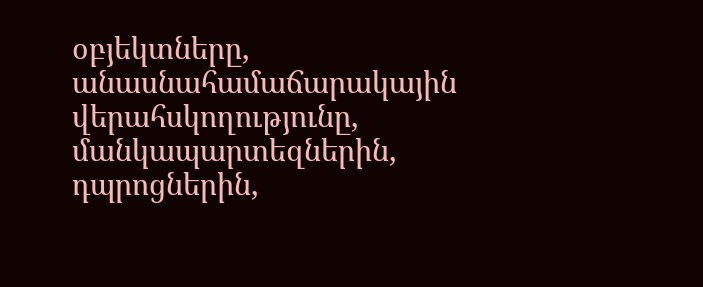օբյեկտները, անասնահամաճարակային վերահսկողությունը, մանկապարտեզներին, դպրոցներին,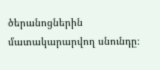ծերանոցներին մատակարարվող սնունդը։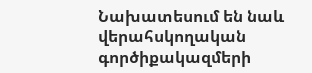Նախատեսում են նաև վերահսկողական գործիքակազմերի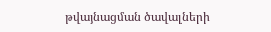թվայնացման ծավալների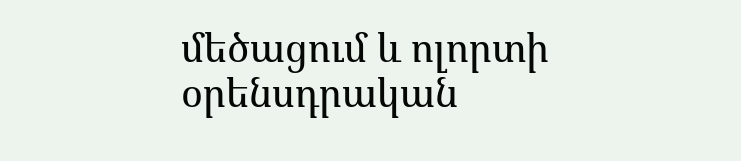մեծացում և ոլորտի օրենսդրական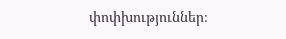փոփխություններ։